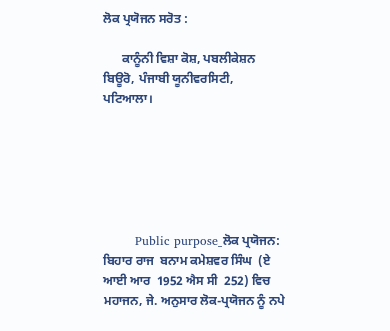ਲੋਕ ਪ੍ਰਯੋਜਨ ਸਰੋਤ :

      ਕਾਨੂੰਨੀ ਵਿਸ਼ਾ ਕੋਸ਼, ਪਬਲੀਕੇਸ਼ਨ ਬਿਊਰੋ, ਪੰਜਾਬੀ ਯੂਨੀਵਰਸਿਟੀ, ਪਟਿਆਲਾ।






        Public purpose_ਲੋਕ ਪ੍ਰਯੋਜਨ: ਬਿਹਾਰ ਰਾਜ  ਬਨਾਮ ਕਮੇਸ਼ਵਰ ਸਿੰਘ  (ਏ ਆਈ ਆਰ  1952 ਐਸ ਸੀ  252) ਵਿਚ ਮਹਾਜਨ, ਜੇ. ਅਨੁਸਾਰ ਲੋਕ-ਪ੍ਰਯੋਜਨ ਨੂੰ ਨਪੇ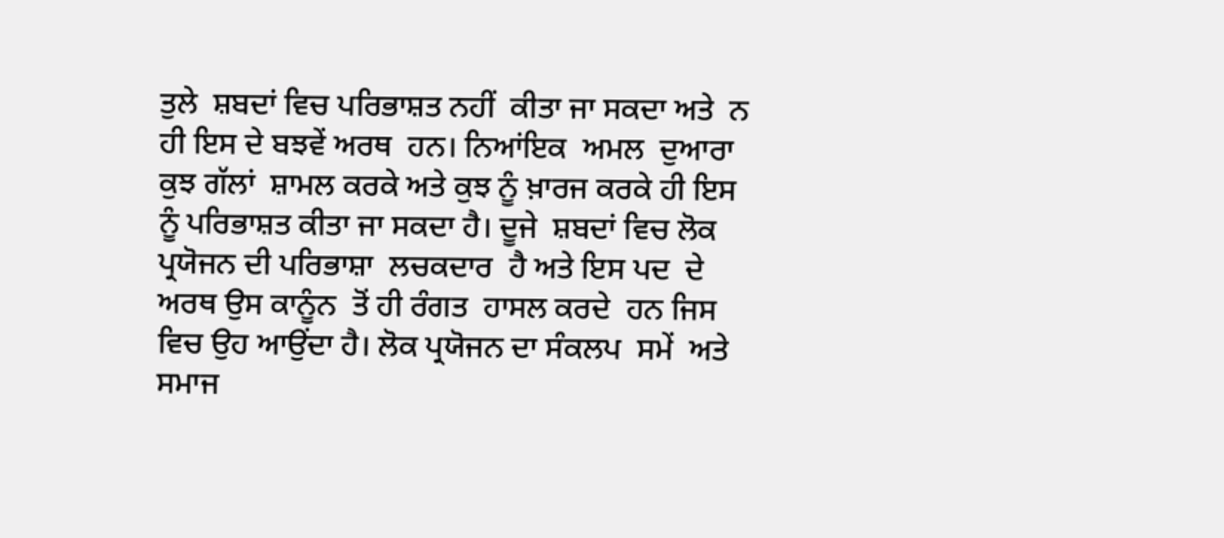ਤੁਲੇ  ਸ਼ਬਦਾਂ ਵਿਚ ਪਰਿਭਾਸ਼ਤ ਨਹੀਂ  ਕੀਤਾ ਜਾ ਸਕਦਾ ਅਤੇ  ਨ ਹੀ ਇਸ ਦੇ ਬਝਵੇਂ ਅਰਥ  ਹਨ। ਨਿਆਂਇਕ  ਅਮਲ  ਦੁਆਰਾ ਕੁਝ ਗੱਲਾਂ  ਸ਼ਾਮਲ ਕਰਕੇ ਅਤੇ ਕੁਝ ਨੂੰ ਖ਼ਾਰਜ ਕਰਕੇ ਹੀ ਇਸ ਨੂੰ ਪਰਿਭਾਸ਼ਤ ਕੀਤਾ ਜਾ ਸਕਦਾ ਹੈ। ਦੂਜੇ  ਸ਼ਬਦਾਂ ਵਿਚ ਲੋਕ ਪ੍ਰਯੋਜਨ ਦੀ ਪਰਿਭਾਸ਼ਾ  ਲਚਕਦਾਰ  ਹੈ ਅਤੇ ਇਸ ਪਦ  ਦੇ ਅਰਥ ਉਸ ਕਾਨੂੰਨ  ਤੋਂ ਹੀ ਰੰਗਤ  ਹਾਸਲ ਕਰਦੇ  ਹਨ ਜਿਸ ਵਿਚ ਉਹ ਆਉਂਦਾ ਹੈ। ਲੋਕ ਪ੍ਰਯੋਜਨ ਦਾ ਸੰਕਲਪ  ਸਮੇਂ  ਅਤੇ ਸਮਾਜ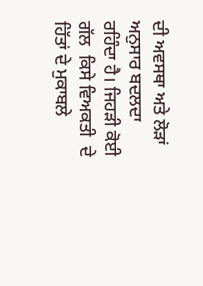ਦੀ ਅਵਸਥਾ ਅਤੇ ਲੋੜਾਂ  ਅਨੁਸਾਰ ਬਦਲਦਾ ਰਹਿੰਦਾ ਹੈ। ਜਿਹੜੀ ਕੋਈ  ਗੱਲ  ਕਿਸੇ ਵਿਅਕਤੀ  ਦੇ ਹਿੱਤਾਂ ਦੇ ਮੁਕਾਬਲੇ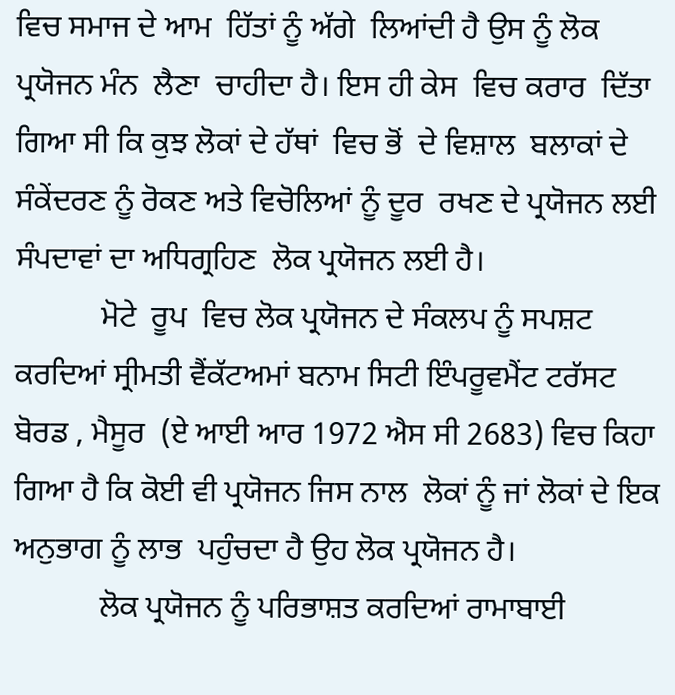ਵਿਚ ਸਮਾਜ ਦੇ ਆਮ  ਹਿੱਤਾਂ ਨੂੰ ਅੱਗੇ  ਲਿਆਂਦੀ ਹੈ ਉਸ ਨੂੰ ਲੋਕ ਪ੍ਰਯੋਜਨ ਮੰਨ  ਲੈਣਾ  ਚਾਹੀਦਾ ਹੈ। ਇਸ ਹੀ ਕੇਸ  ਵਿਚ ਕਰਾਰ  ਦਿੱਤਾ ਗਿਆ ਸੀ ਕਿ ਕੁਝ ਲੋਕਾਂ ਦੇ ਹੱਥਾਂ  ਵਿਚ ਭੋਂ  ਦੇ ਵਿਸ਼ਾਲ  ਬਲਾਕਾਂ ਦੇ ਸੰਕੇਂਦਰਣ ਨੂੰ ਰੋਕਣ ਅਤੇ ਵਿਚੋਲਿਆਂ ਨੂੰ ਦੂਰ  ਰਖਣ ਦੇ ਪ੍ਰਯੋਜਨ ਲਈ  ਸੰਪਦਾਵਾਂ ਦਾ ਅਧਿਗ੍ਰਹਿਣ  ਲੋਕ ਪ੍ਰਯੋਜਨ ਲਈ ਹੈ।
           ਮੋਟੇ  ਰੂਪ  ਵਿਚ ਲੋਕ ਪ੍ਰਯੋਜਨ ਦੇ ਸੰਕਲਪ ਨੂੰ ਸਪਸ਼ਟ ਕਰਦਿਆਂ ਸ੍ਰੀਮਤੀ ਵੈਂਕੱਟਅਮਾਂ ਬਨਾਮ ਸਿਟੀ ਇੰਪਰੂਵਮੈਂਟ ਟਰੱਸਟ  ਬੋਰਡ , ਮੈਸੂਰ  (ਏ ਆਈ ਆਰ 1972 ਐਸ ਸੀ 2683) ਵਿਚ ਕਿਹਾ ਗਿਆ ਹੈ ਕਿ ਕੋਈ ਵੀ ਪ੍ਰਯੋਜਨ ਜਿਸ ਨਾਲ  ਲੋਕਾਂ ਨੂੰ ਜਾਂ ਲੋਕਾਂ ਦੇ ਇਕ ਅਨੁਭਾਗ ਨੂੰ ਲਾਭ  ਪਹੁੰਚਦਾ ਹੈ ਉਹ ਲੋਕ ਪ੍ਰਯੋਜਨ ਹੈ।
           ਲੋਕ ਪ੍ਰਯੋਜਨ ਨੂੰ ਪਰਿਭਾਸ਼ਤ ਕਰਦਿਆਂ ਰਾਮਾਬਾਈ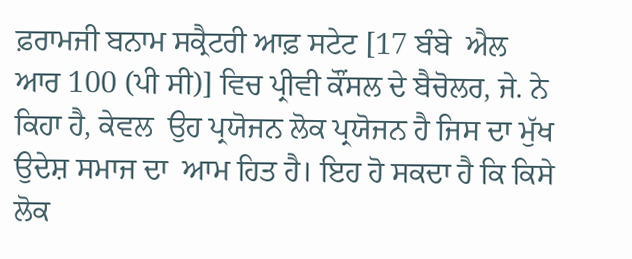ਫ਼ਰਾਮਜੀ ਬਨਾਮ ਸਕ੍ਰੈਟਰੀ ਆਫ਼ ਸਟੇਟ [17 ਬੰਬੇ  ਐਲ ਆਰ 100 (ਪੀ ਸੀ)] ਵਿਚ ਪ੍ਰੀਵੀ ਕੌਂਸਲ ਦੇ ਬੈਚੋਲਰ, ਜੇ. ਨੇ ਕਿਹਾ ਹੈ, ਕੇਵਲ  ਉਹ ਪ੍ਰਯੋਜਨ ਲੋਕ ਪ੍ਰਯੋਜਨ ਹੈ ਜਿਸ ਦਾ ਮੁੱਖ  ਉਦੇਸ਼ ਸਮਾਜ ਦਾ  ਆਮ ਹਿਤ ਹੈ। ਇਹ ਹੋ ਸਕਦਾ ਹੈ ਕਿ ਕਿਸੇ ਲੋਕ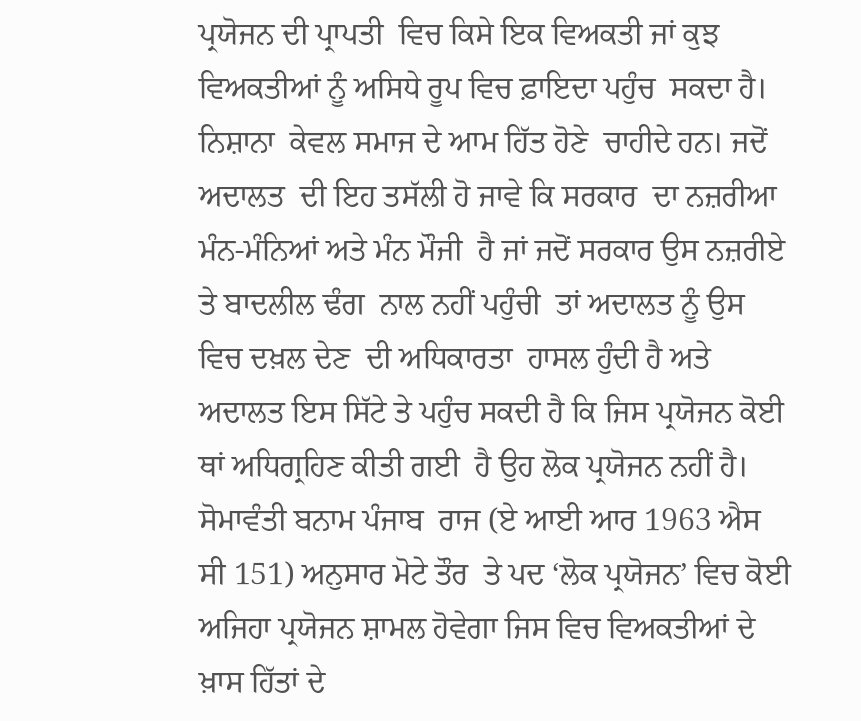ਪ੍ਰਯੋਜਨ ਦੀ ਪ੍ਰਾਪਤੀ  ਵਿਚ ਕਿਸੇ ਇਕ ਵਿਅਕਤੀ ਜਾਂ ਕੁਝ ਵਿਅਕਤੀਆਂ ਨੂੰ ਅਸਿਧੇ ਰੂਪ ਵਿਚ ਫ਼ਾਇਦਾ ਪਹੁੰਚ  ਸਕਦਾ ਹੈ। ਨਿਸ਼ਾਨਾ  ਕੇਵਲ ਸਮਾਜ ਦੇ ਆਮ ਹਿੱਤ ਹੋਣੇ  ਚਾਹੀਦੇ ਹਨ। ਜਦੋਂ  ਅਦਾਲਤ  ਦੀ ਇਹ ਤਸੱਲੀ ਹੋ ਜਾਵੇ ਕਿ ਸਰਕਾਰ  ਦਾ ਨਜ਼ਰੀਆ  ਮੰਨ-ਮੰਨਿਆਂ ਅਤੇ ਮੰਨ ਮੌਜੀ  ਹੈ ਜਾਂ ਜਦੋਂ ਸਰਕਾਰ ਉਸ ਨਜ਼ਰੀਏ ਤੇ ਬਾਦਲੀਲ ਢੰਗ  ਨਾਲ ਨਹੀਂ ਪਹੁੰਚੀ  ਤਾਂ ਅਦਾਲਤ ਨੂੰ ਉਸ ਵਿਚ ਦਖ਼ਲ ਦੇਣ  ਦੀ ਅਧਿਕਾਰਤਾ  ਹਾਸਲ ਹੁੰਦੀ ਹੈ ਅਤੇ ਅਦਾਲਤ ਇਸ ਸਿੱਟੇ ਤੇ ਪਹੁੰਚ ਸਕਦੀ ਹੈ ਕਿ ਜਿਸ ਪ੍ਰਯੋਜਨ ਕੋਈ ਥਾਂ ਅਧਿਗ੍ਰਹਿਣ ਕੀਤੀ ਗਈ  ਹੈ ਉਹ ਲੋਕ ਪ੍ਰਯੋਜਨ ਨਹੀਂ ਹੈ। ਸੋਮਾਵੰਤੀ ਬਨਾਮ ਪੰਜਾਬ  ਰਾਜ (ਏ ਆਈ ਆਰ 1963 ਐਸ ਸੀ 151) ਅਨੁਸਾਰ ਮੋਟੇ ਤੌਰ  ਤੇ ਪਦ ‘ਲੋਕ ਪ੍ਰਯੋਜਨ’ ਵਿਚ ਕੋਈ ਅਜਿਹਾ ਪ੍ਰਯੋਜਨ ਸ਼ਾਮਲ ਹੋਵੇਗਾ ਜਿਸ ਵਿਚ ਵਿਅਕਤੀਆਂ ਦੇ ਖ਼ਾਸ ਹਿੱਤਾਂ ਦੇ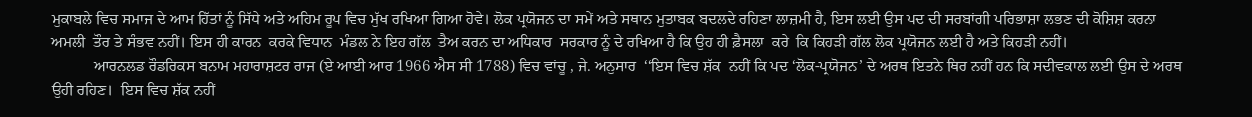ਮੁਕਾਬਲੇ ਵਿਚ ਸਮਾਜ ਦੇ ਆਮ ਹਿੱਤਾਂ ਨੂੰ ਸਿੱਧੇ ਅਤੇ ਅਹਿਮ ਰੂਪ ਵਿਚ ਮੁੱਖ ਰਖਿਆ ਗਿਆ ਹੋਵੇ। ਲੋਕ ਪ੍ਰਯੋਜਨ ਦਾ ਸਮੇਂ ਅਤੇ ਸਥਾਨ ਮੁਤਾਬਕ ਬਦਲਦੇ ਰਹਿਣਾ ਲਾਜ਼ਮੀ ਹੈ, ਇਸ ਲਈ ਉਸ ਪਦ ਦੀ ਸਰਬਾਂਗੀ ਪਰਿਭਾਸ਼ਾ ਲਭਣ ਦੀ ਕੋਸ਼ਿਸ਼ ਕਰਨਾ ਅਮਲੀ  ਤੌਰ ਤੇ ਸੰਭਵ ਨਹੀਂ। ਇਸ ਹੀ ਕਾਰਨ  ਕਰਕੇ ਵਿਧਾਨ  ਮੰਡਲ ਨੇ ਇਹ ਗੱਲ  ਤੈਅ ਕਰਨ ਦਾ ਅਧਿਕਾਰ  ਸਰਕਾਰ ਨੂੰ ਦੇ ਰਖਿਆ ਹੈ ਕਿ ਉਹ ਹੀ ਫ਼ੈਸਲਾ  ਕਰੇ  ਕਿ ਕਿਹੜੀ ਗੱਲ ਲੋਕ ਪ੍ਰਯੋਜਨ ਲਈ ਹੈ ਅਤੇ ਕਿਹੜੀ ਨਹੀਂ।
           ਆਰਨਲਡ ਰੌਡਰਿਕਸ ਬਨਾਮ ਮਹਾਰਾਸ਼ਟਰ ਰਾਜ (ਏ ਆਈ ਆਰ 1966 ਐਸ ਸੀ 1788) ਵਿਚ ਵਾਂਚੂ , ਜੇ. ਅਨੁਸਾਰ  ‘‘ਇਸ ਵਿਚ ਸ਼ੱਕ  ਨਹੀਂ ਕਿ ਪਦ ‘ਲੋਕ-ਪ੍ਰਯੋਜਨ’ ਦੇ ਅਰਥ ਇਤਨੇ ਥਿਰ ਨਹੀਂ ਹਨ ਕਿ ਸਦੀਵਕਾਲ ਲਈ ਉਸ ਦੇ ਅਰਥ ਉਹੀ ਰਹਿਣ।  ਇਸ ਵਿਚ ਸ਼ੱਕ ਨਹੀਂ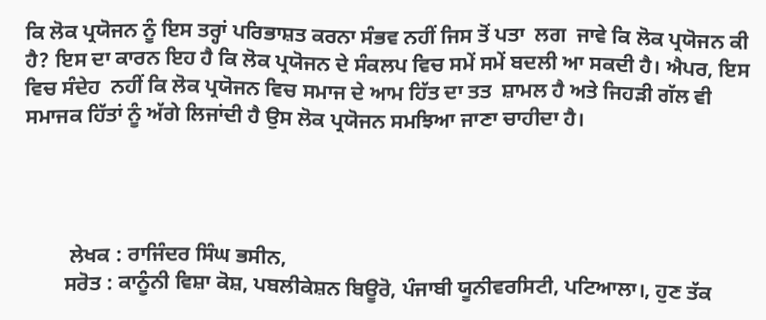ਕਿ ਲੋਕ ਪ੍ਰਯੋਜਨ ਨੂੰ ਇਸ ਤਰ੍ਹਾਂ ਪਰਿਭਾਸ਼ਤ ਕਰਨਾ ਸੰਭਵ ਨਹੀਂ ਜਿਸ ਤੋਂ ਪਤਾ  ਲਗ  ਜਾਵੇ ਕਿ ਲੋਕ ਪ੍ਰਯੋਜਨ ਕੀ ਹੈ? ਇਸ ਦਾ ਕਾਰਨ ਇਹ ਹੈ ਕਿ ਲੋਕ ਪ੍ਰਯੋਜਨ ਦੇ ਸੰਕਲਪ ਵਿਚ ਸਮੇਂ ਸਮੇਂ ਬਦਲੀ ਆ ਸਕਦੀ ਹੈ। ਐਪਰ, ਇਸ ਵਿਚ ਸੰਦੇਹ  ਨਹੀਂ ਕਿ ਲੋਕ ਪ੍ਰਯੋਜਨ ਵਿਚ ਸਮਾਜ ਦੇ ਆਮ ਹਿੱਤ ਦਾ ਤਤ  ਸ਼ਾਮਲ ਹੈ ਅਤੇ ਜਿਹੜੀ ਗੱਲ ਵੀ ਸਮਾਜਕ ਹਿੱਤਾਂ ਨੂੰ ਅੱਗੇ ਲਿਜਾਂਦੀ ਹੈ ਉਸ ਲੋਕ ਪ੍ਰਯੋਜਨ ਸਮਝਿਆ ਜਾਣਾ ਚਾਹੀਦਾ ਹੈ।




         ਲੇਖਕ : ਰਾਜਿੰਦਰ ਸਿੰਘ ਭਸੀਨ,
        ਸਰੋਤ : ਕਾਨੂੰਨੀ ਵਿਸ਼ਾ ਕੋਸ਼, ਪਬਲੀਕੇਸ਼ਨ ਬਿਊਰੋ, ਪੰਜਾਬੀ ਯੂਨੀਵਰਸਿਟੀ, ਪਟਿਆਲਾ।, ਹੁਣ ਤੱਕ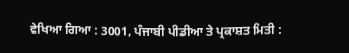ਵੇਖਿਆ ਗਿਆ : 3001, ਪੰਜਾਬੀ ਪੀਡੀਆ ਤੇ ਪ੍ਰਕਾਸ਼ਤ ਮਿਤੀ :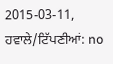2015-03-11, ਹਵਾਲੇ/ਟਿੱਪਣੀਆਂ: no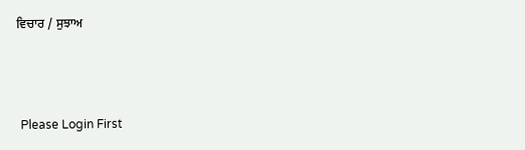ਵਿਚਾਰ / ਸੁਝਾਅ



 Please Login First